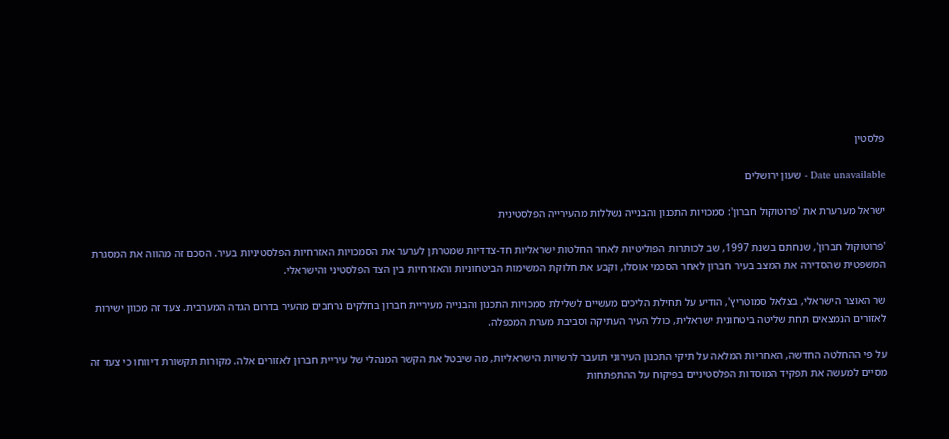פלסטין

Date unavailable - שעון ירושלים

ישראל מערערת את 'פרוטוקול חברון': סמכויות התכנון והבנייה נשללות מהעירייה הפלסטינית

'פרוטוקול חברון', שנחתם בשנת 1997, שב לכותרות הפוליטיות לאחר החלטות ישראליות חד-צדדיות שמטרתן לערער את הסמכויות האזרחיות הפלסטיניות בעיר. הסכם זה מהווה את המסגרת המשפטית שהסדירה את המצב בעיר חברון לאחר הסכמי אוסלו, וקבע את חלוקת המשימות הביטחוניות והאזרחיות בין הצד הפלסטיני והישראלי.

שר האוצר הישראלי, בצלאל סמוטריץ', הודיע על תחילת הליכים מעשיים לשלילת סמכויות התכנון והבנייה מעיריית חברון בחלקים נרחבים מהעיר בדרום הגדה המערבית. צעד זה מכוון ישירות לאזורים הנמצאים תחת שליטה ביטחונית ישראלית, כולל העיר העתיקה וסביבת מערת המכפלה.

על פי ההחלטה החדשה, האחריות המלאה על תיקי התכנון העירוני תועבר לרשויות הישראליות, מה שיבטל את הקשר המנהלי של עיריית חברון לאזורים אלה. מקורות תקשורת דיווחו כי צעד זה מסיים למעשה את תפקיד המוסדות הפלסטיניים בפיקוח על ההתפתחות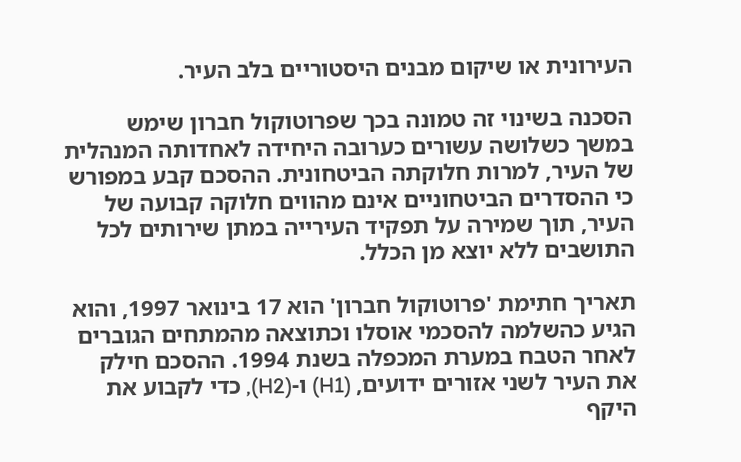העירונית או שיקום מבנים היסטוריים בלב העיר.

הסכנה בשינוי זה טמונה בכך שפרוטוקול חברון שימש במשך כשלושה עשורים כערובה היחידה לאחדותה המנהלית של העיר, למרות חלוקתה הביטחונית. ההסכם קבע במפורש כי ההסדרים הביטחוניים אינם מהווים חלוקה קבועה של העיר, תוך שמירה על תפקיד העירייה במתן שירותים לכל התושבים ללא יוצא מן הכלל.

תאריך חתימת 'פרוטוקול חברון' הוא 17 בינואר 1997, והוא הגיע כהשלמה להסכמי אוסלו וכתוצאה מהמתחים הגוברים לאחר הטבח במערת המכפלה בשנת 1994. ההסכם חילק את העיר לשני אזורים ידועים, (H1) ו-(H2), כדי לקבוע את היקף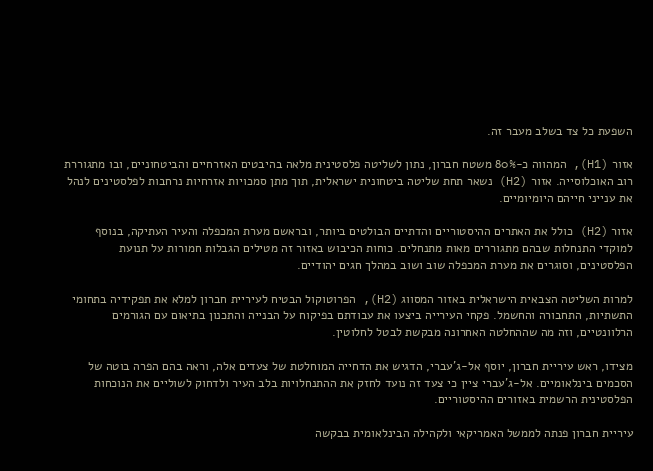השפעת כל צד בשלב מעבר זה.

אזור (H1), המהווה כ-80% משטח חברון, נתון לשליטה פלסטינית מלאה בהיבטים האזרחיים והביטחוניים, ובו מתגוררת רוב האוכלוסייה. אזור (H2) נשאר תחת שליטה ביטחונית ישראלית, תוך מתן סמכויות אזרחיות נרחבות לפלסטינים לנהל את ענייני חייהם היומיומיים.

אזור (H2) כולל את האתרים ההיסטוריים והדתיים הבולטים ביותר, ובראשם מערת המכפלה והעיר העתיקה, בנוסף למוקדי התנחלות שבהם מתגוררים מאות מתנחלים. כוחות הכיבוש באזור זה מטילים הגבלות חמורות על תנועת הפלסטינים, וסוגרים את מערת המכפלה שוב ושוב במהלך חגים יהודיים.

למרות השליטה הצבאית הישראלית באזור המסווג (H2), הפרוטוקול הבטיח לעיריית חברון למלא את תפקידיה בתחומי התשתיות, התחבורה והחשמל. פקחי העירייה ביצעו את עבודתם בפיקוח על הבנייה והתכנון בתיאום עם הגורמים הרלוונטיים, וזה מה שההחלטה האחרונה מבקשת לבטל לחלוטין.

מצידו, ראש עיריית חברון, יוסף אל-ג'עברי, הדגיש את הדחייה המוחלטת של צעדים אלה, וראה בהם הפרה בוטה של הסכמים בינלאומיים. אל-ג'עברי ציין כי צעד זה נועד לחזק את ההתנחלויות בלב העיר ולדחוק לשוליים את הנוכחות הפלסטינית הרשמית באזורים ההיסטוריים.

עיריית חברון פנתה לממשל האמריקאי ולקהילה הבינלאומית בבקשה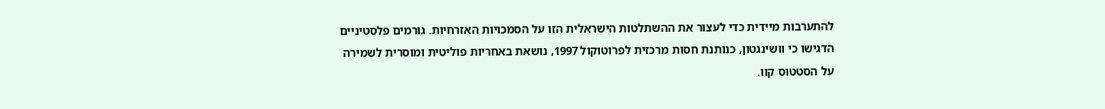להתערבות מיידית כדי לעצור את ההשתלטות הישראלית הזו על הסמכויות האזרחיות. גורמים פלסטיניים הדגישו כי וושינגטון, כנותנת חסות מרכזית לפרוטוקול 1997, נושאת באחריות פוליטית ומוסרית לשמירה על הסטטוס קוו.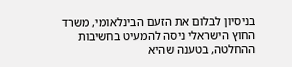בניסיון לבלום את הזעם הבינלאומי, משרד החוץ הישראלי ניסה להמעיט בחשיבות ההחלטה, בטענה שהיא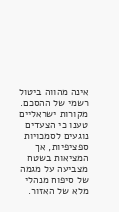אינה מהווה ביטול רשמי של ההסכם. מקורות ישראליים טענו כי הצעדים נוגעים לסמכויות ספציפיות, אך המציאות בשטח מצביעה על מגמה של סיפוח מנהלי מלא של האזור.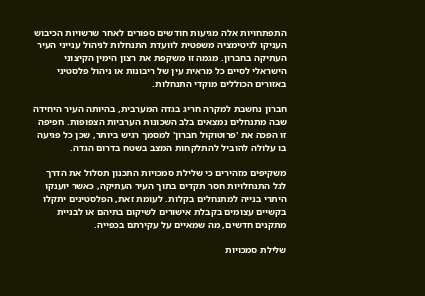התפתחויות אלה מגיעות חודשים ספורים לאחר שרשויות הכיבוש העניקו לגיטימציה משפטית לוועדת התנחלות לניהול ענייני העיר העתיקה בחברון. מגמה זו משקפת את רצון הימין הקיצוני הישראלי לסיים כל מראית עין של ריבונות או ניהול פלסטיני באזורים הכוללים מוקדי התנחלות.

חברון נחשבת למקרה חריג בגדה המערבית, בהיותה העיר היחידה שבה מתנחלים נמצאים בלב השכונות הערביות הצפופות. חפיפה זו הפכה את 'פרוטוקול חברון' למסמך רגיש ביותר, שכן כל פגיעה בו עלולה להוביל להתלקחות המצב בשטח בדרום הגדה.

משקיפים מזהירים כי שלילת סמכויות התכנון תסלול את הדרך לגל התנחלויות חסר תקדים בתוך העיר העתיקה, כאשר יוענקו היתרי בנייה למתנחלים בקלות. לעומת זאת, הפלסטינים יתקלו בקשיים עצומים בקבלת אישורים לשיקום בתיהם או לבניית מתקנים חדשים, מה שמאיים על עקירתם בכפייה.

שלילת סמכויות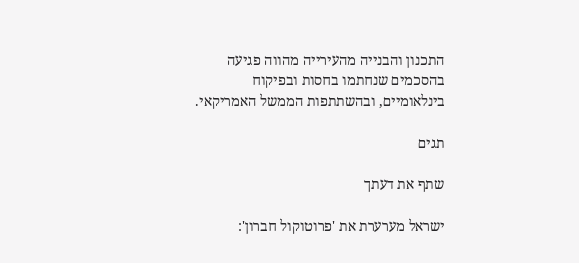התכנון והבנייה מהעירייה מהווה פגיעה בהסכמים שנחתמו בחסות ובפיקוח בינלאומיים, ובהשתתפות הממשל האמריקאי.

תגים

שתף את דעתך

ישראל מערערת את 'פרוטוקול חברון':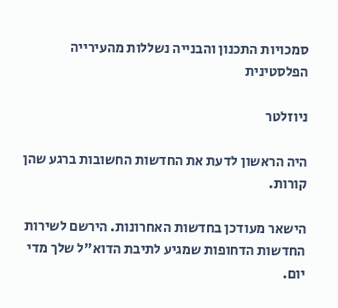סמכויות התכנון והבנייה נשללות מהעירייה הפלסטינית

ניוזלטר

היה הראשון לדעת את החדשות החשובות ברגע שהן קורות.

הישאר מעודכן בחדשות האחרונות. הירשם לשירות החדשות הדחופות שמגיע לתיבת הדוא"ל שלך מדי יום.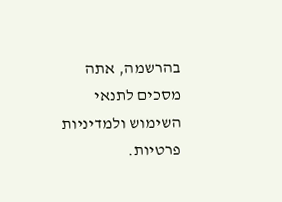בהרשמה, אתה מסכים לתנאי השימוש ולמדיניות פרטיות.